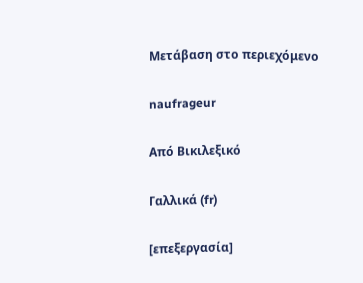Μετάβαση στο περιεχόμενο

naufrageur

Από Βικιλεξικό

Γαλλικά (fr)

[επεξεργασία]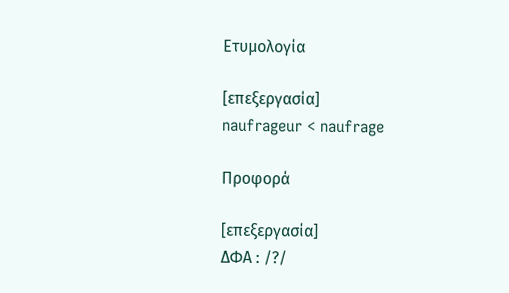Ετυμολογία

[επεξεργασία]
naufrageur < naufrage

Προφορά

[επεξεργασία]
ΔΦΑ : /?/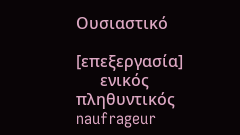Ουσιαστικό

[επεξεργασία]
      ενικός         πληθυντικός
naufrageur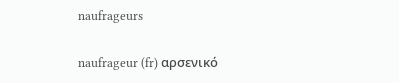naufrageurs

naufrageur (fr) αρσενικό